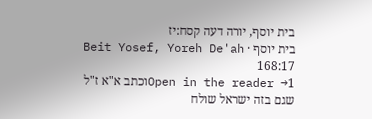בית יוסף, יורה דעה קסח:יז
בית יוסף · Beit Yosef, Yoreh De'ah 168:17
Open in the reader →1וכתב א"א ז"ל שגם בזה ישראל שולח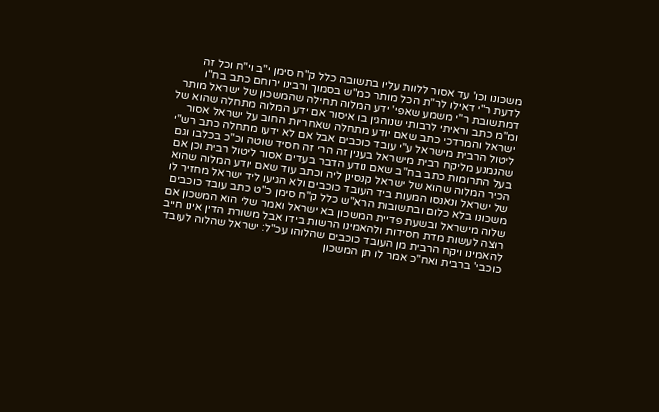משכונו וכו' עד אסור ללוות עליו בתשובה כלל ק"ח סימן י"ב וי"ח וכל זה לדעת ר"י דאילו לר"ת הכל מותר כמ"ש בסמוך ורבינו ירוחם כתב בח"ו דמתשובת ר"י משמע שאפי' ידע המלוה תחילה שהמשכון של ישראל מותר ומ"מ כתב וראיתי לרבותי שנוהגין בו איסור אם ידע המלוה מתחלה שהוא של ישראל והמרדכי כתב שאם יודע מתחלה שאחריות החוב על ישראל אסור ליטול הרבית מישראל ע"י עובד כוכבים אבל אם לא ידעו מתחלה כתב רש"י שהנמנע מליקח רבית מישראל בענין זה הרי זה חסיד שוטה וכ"כ בכלבו וגם בעל התרומות כתב בח"ב שאם נודע הדבר בעדים אסור ליטול רבית וכן אם הכיר המלוה שהוא של ישראל קנסינן ליה וכתב עוד שאם יודע המלוה שהוא של ישראל ונאנסו המעות ביד העובד כוכבים ולא הגיעו ליד ישראל מחזיר לו משכונו בלא כלום ובתשובות הרא"ש כלל ק"ח סימן כ"ט כתב עובד כוכבים שלוה מישראל ובשעת פדיית המשכון בא ישראל ואמר שלי הוא המשכון אם רוצה לעשות מדת חסידות ולהאמינו הרשות בידו אבל משורת הדין אינו חייב להאמינו ויקח הרבית מן העובד כוכבים שהלוהו עכ"ל: ישראל שהלוה לעובד כוכבי' ברבית ואח"כ אמר לו תן המשכון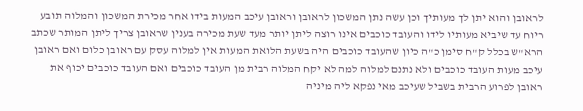לראובן והוא יתן לך מעותיך וכן עשה נתן המשכון לראובן וראובן עיכב המעות בידו אחר מכירת המשכון והמלוה תובע ריוח עד שיביא מעותיו לידו והעובד כוכבים אינו רוצה ליתן יותר מעד שעת מכירה בענין שראובן צריך ליתן המותר שכתב הרא"ש בכלל ק"ח סימן כ"ה כיון שהעובד כוכבים היה בשעת הלואת המעות אין למלוה עסק עם ראובן כלום ואם ראובן עיכב מעות העובד כוכבים ולא נתנם למלוה למה לא יקח המלוה רבית מן העובד כוכבים ואם העובד כוכבים יכוף את ראובן לפרוע הרבית בשביל שעיכב מאי נפקא ליה מיניה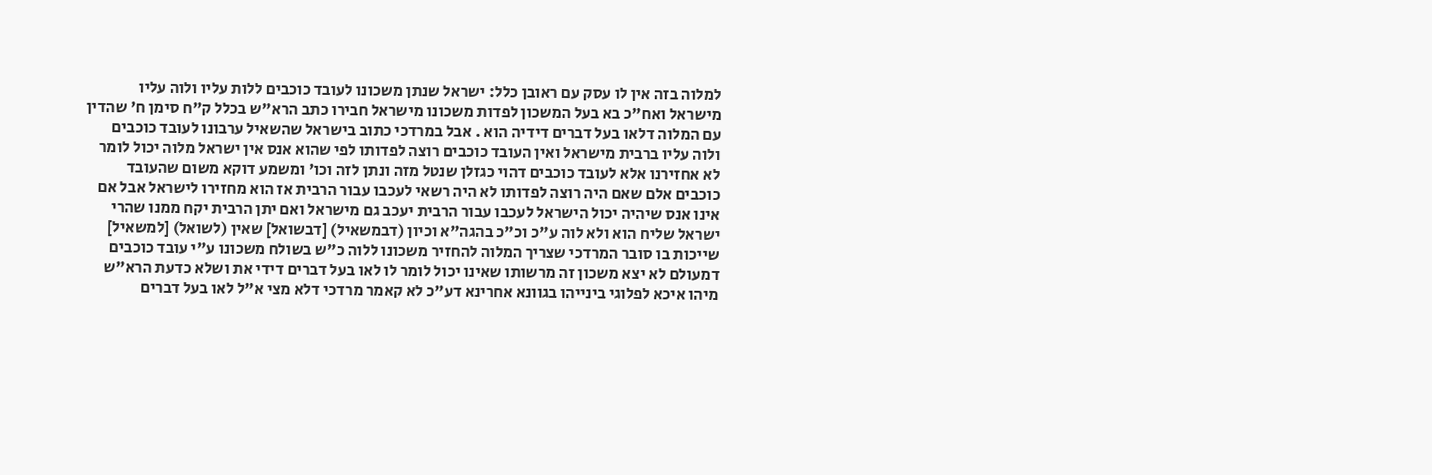למלוה בזה אין לו עסק עם ראובן כלל: ישראל שנתן משכונו לעובד כוכבים ללות עליו ולוה עליו מישראל ואח"כ בא בעל המשכון לפדות משכונו מישראל חבירו כתב הרא"ש בכלל ק"ח סימן ח' שהדין עם המלוה דלאו בעל דברים דידיה הוא . אבל במרדכי כתוב בישראל שהשאיל ערבונו לעובד כוכבים ולוה עליו ברבית מישראל ואין העובד כוכבים רוצה לפדותו לפי שהוא אנס אין ישראל מלוה יכול לומר לא אחזירנו אלא לעובד כוכבים דהוי כגזלן שנטל מזה ונתן לזה וכו' ומשמע דוקא משום שהעובד כוכבים אלם שאם היה רוצה לפדותו לא היה רשאי לעכבו עבור הרבית אז הוא מחזירו לישראל אבל אם אינו אנס שיהיה יכול הישראל לעכבו עבור הרבית יעכב גם מישראל ואם יתן הרבית יקח ממנו שהרי ישראל שליח הוא ולא לוה ע"כ וכ"כ בהגה"א וכיון (דבמשאיל) [דבשואל] שאין (לשואל) [למשאיל] שייכות בו סובר המרדכי שצריך המלוה להחזיר משכונו ללוה כ"ש בשולח משכונו ע"י עובד כוכבים דמעולם לא יצא משכון זה מרשותו שאינו יכול לומר לו לאו בעל דברים דידי את ושלא כדעת הרא"ש מיהו איכא לפלוגי בינייהו בגוונא אחרינא דע"כ לא קאמר מרדכי דלא מצי א"ל לאו בעל דברים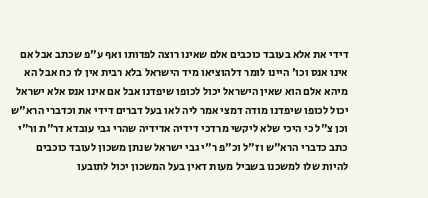דידי את אלא בעובד כוכבים אלם שאינו רוצה לפדותו ואף ע"פ שכתב אבל אם אינו אנס וכו' היינו לומר דלהוציאו מיד הישראל בלא רבית אין לו כח אבל הא מיהא אלם הוא שאין הישראל יכול לכופו שיפדנו אבל אם אינו אנס אלא ישראל יכול לכופו שיפדנו מודה דמצי אמר ליה לאו בעל דברים דידי את וכדברי הרא"ש וכן צ"ל כי היכי שלא ליקשי מרדכי דידיה אדידיה שהרי גבי עובדא דר"ת ור"י כתב כדברי הרא"ש וז"ל וכ"פ ר"י גבי ישראל שנתן משכון לעובד כוכבים להיות שלו למשכנו בשביל מעות דאין בעל המשכון יכול לתובעו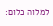למלוה כלום: